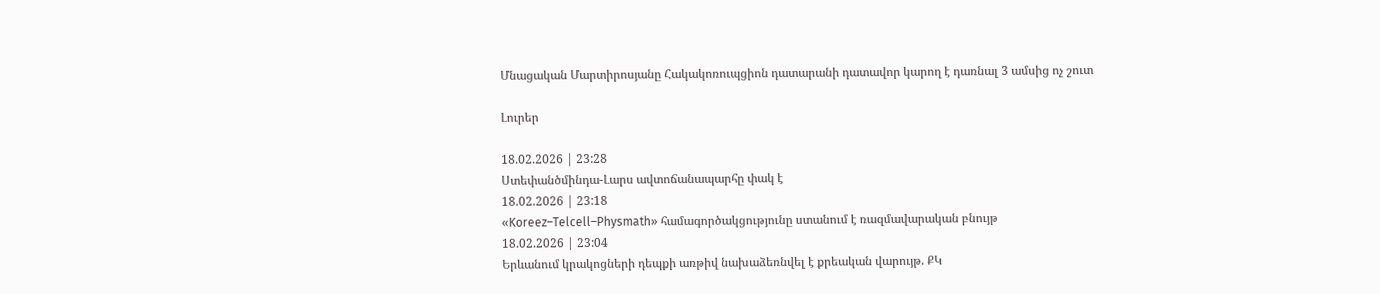Մնացական Մարտիրոսյանը Հակակոռուպցիոն դատարանի դատավոր կարող է դառնալ 3 ամսից ոչ շուտ

Լուրեր

18.02.2026 | 23:28
Ստեփանծմինդա-Լարս ավտոճանապարհը փակ է
18.02.2026 | 23:18
«Koreez–Telcell–Physmath» համագործակցությունը ստանում է ռազմավարական բնույթ
18.02.2026 | 23:04
Երևանում կրակոցների դեպքի առթիվ նախաձեռնվել է քրեական վարույթ. ՔԿ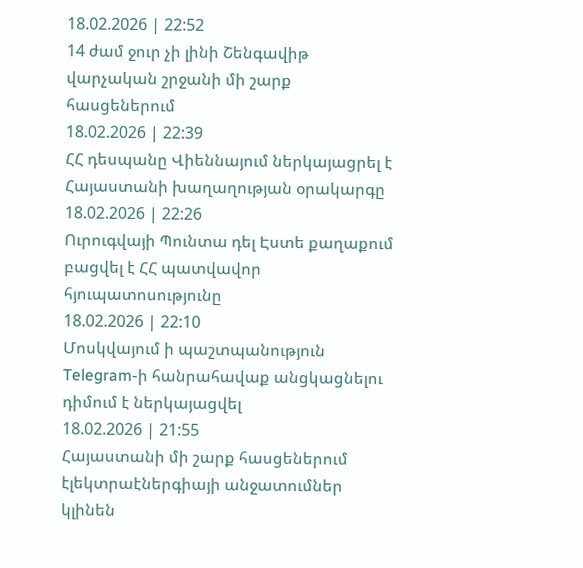18.02.2026 | 22:52
14 ժամ ջուր չի լինի Շենգավիթ վարչական շրջանի մի շարք հասցեներում
18.02.2026 | 22:39
ՀՀ դեսպանը Վիեննայում ներկայացրել է Հայաստանի խաղաղության օրակարգը
18.02.2026 | 22:26
Ուրուգվայի Պունտա դել Էստե քաղաքում բացվել է ՀՀ պատվավոր հյուպատոսությունը
18.02.2026 | 22:10
Մոսկվայում ի պաշտպանություն Telegram-ի հանրահավաք անցկացնելու դիմում է ներկայացվել
18.02.2026 | 21:55
Հայաստանի մի շարք հասցեներում էլեկտրաէներգիայի անջատումներ կլինեն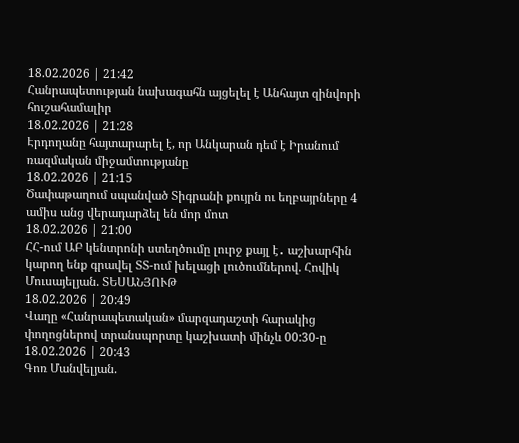18.02.2026 | 21:42
Հանրապետության նախագահն այցելել է Անհայտ զինվորի հուշահամալիր
18.02.2026 | 21:28
Էրդողանը հայտարարել է, որ Անկարան դեմ է Իրանում ռազմական միջամտությանը
18.02.2026 | 21:15
Ծափաթաղում սպանված Տիգրանի քույրն ու եղբայրները 4 ամիս անց վերադարձել են մոր մոտ
18.02.2026 | 21:00
ՀՀ-ում ԱԲ կենտրոնի ստեղծումը լուրջ քայլ է․ աշխարհին կարող ենք գրավել ՏՏ-ում խելացի լուծումներով. Հովիկ Մուսայելյան. ՏԵՍԱՆՅՈՒԹ
18.02.2026 | 20:49
Վաղը «Հանրապետական» մարզադաշտի հարակից փողոցներով տրանսպորտը կաշխատի մինչև 00:30-ը
18.02.2026 | 20:43
Գոռ Մանվելյան.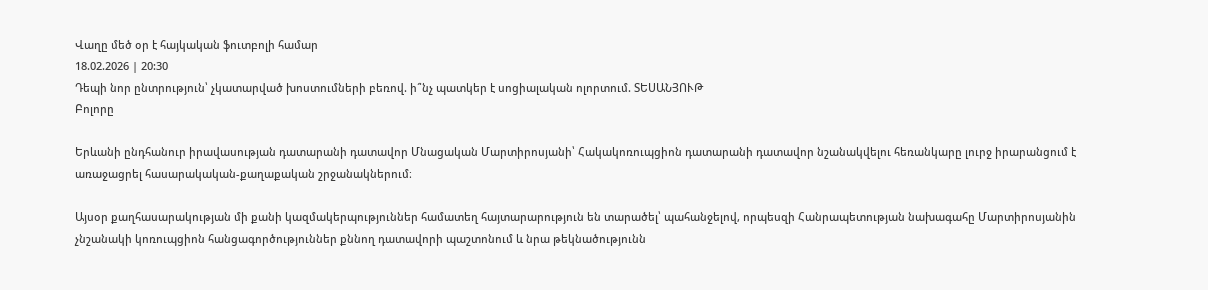Վաղը մեծ օր է հայկական ֆուտբոլի համար
18.02.2026 | 20:30
Դեպի նոր ընտրություն՝ չկատարված խոստումների բեռով. ի՞նչ պատկեր է սոցիալական ոլորտում. ՏԵՍԱՆՅՈՒԹ
Բոլորը

Երևանի ընդհանուր իրավասության դատարանի դատավոր Մնացական Մարտիրոսյանի՝ Հակակոռուպցիոն դատարանի դատավոր նշանակվելու հեռանկարը լուրջ իրարանցում է առաջացրել հասարակական-քաղաքական շրջանակներում։

Այսօր քաղհասարակության մի քանի կազմակերպություններ համատեղ հայտարարություն են տարածել՝ պահանջելով, որպեսզի Հանրապետության նախագահը Մարտիրոսյանին չնշանակի կոռուպցիոն հանցագործություններ քննող դատավորի պաշտոնում և նրա թեկնածությունն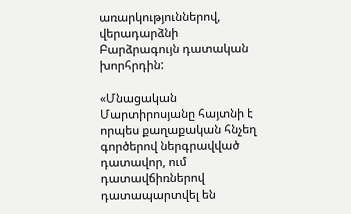առարկություններով, վերադարձնի Բարձրագույն դատական խորհրդին:

«Մնացական Մարտիրոսյանը հայտնի է որպես քաղաքական հնչեղ գործերով ներգրավված դատավոր, ում դատավճիռներով դատապարտվել են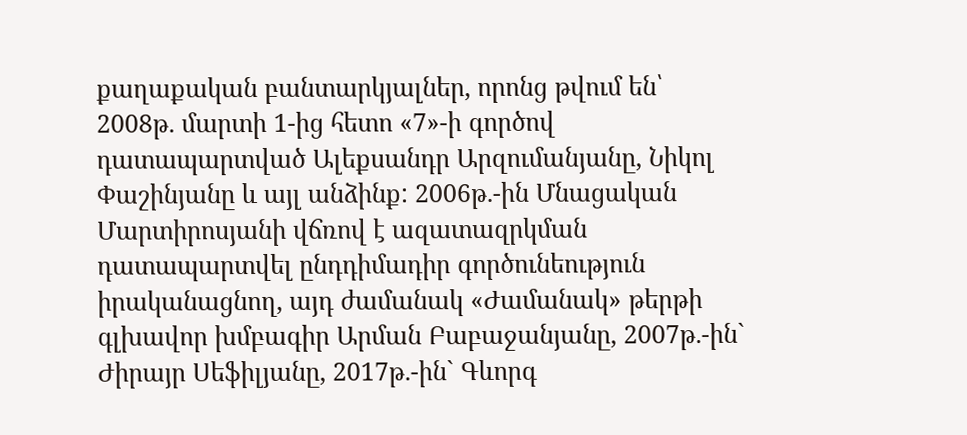քաղաքական բանտարկյալներ, որոնց թվում են՝ 2008թ. մարտի 1-ից հետո «7»-ի գործով դատապարտված Ալեքսանդր Արզումանյանը, Նիկոլ Փաշինյանը և այլ անձինք: 2006թ.-ին Մնացական Մարտիրոսյանի վճռով է ազատազրկման դատապարտվել ընդդիմադիր գործունեություն իրականացնող, այդ ժամանակ «Ժամանակ» թերթի գլխավոր խմբագիր Արման Բաբաջանյանը, 2007թ.-ին` Ժիրայր Սեֆիլյանը, 2017թ.-ին` Գևորգ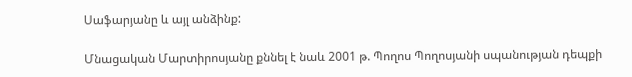Սաֆարյանը և այլ անձինք:

Մնացական Մարտիրոսյանը քննել է նաև 2001 թ. Պողոս Պողոսյանի սպանության դեպքի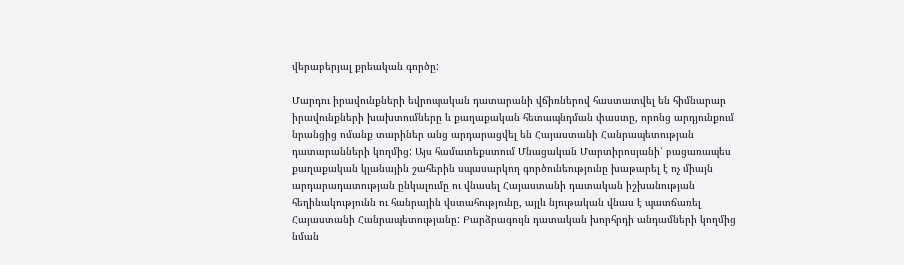վերաբերյալ քրեական գործը:

Մարդու իրավունքների եվրոպական դատարանի վճիռներով հաստատվել են հիմնարար իրավունքների խախտումները և քաղաքական հետապնդման փաստը, որոնց արդյունքում նրանցից ոմանք տարիներ անց արդարացվել են Հայաստանի Հանրապետության դատարանների կողմից: Այս համատեքստում Մնացական Մարտիրոսյանի՝ բացառապես քաղաքական կլանային շահերին սպասարկող գործունեությունը խաթարել է ոչ միայն արդարադատության ընկալումը ու վնասել Հայաստանի դատական իշխանության հեղինակությունն ու հանրային վստահությունը, այլև նյութական վնաս է պատճառել Հայաստանի Հանրապետությանը: Բարձրագույն դատական խորհրդի անդամների կողմից նման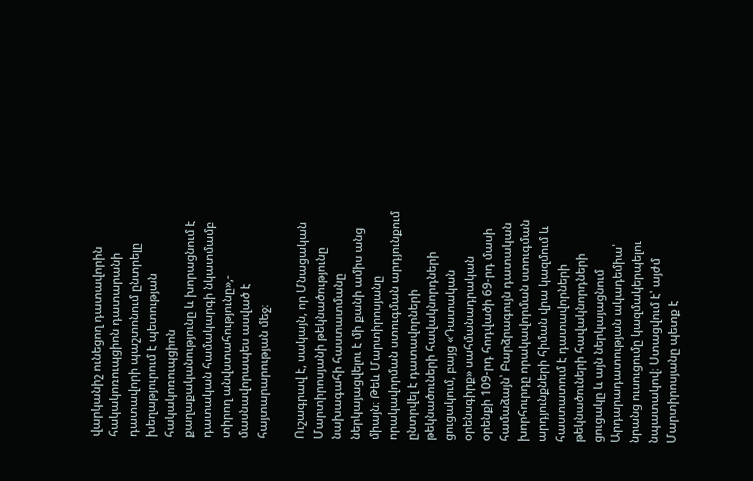վարկանիշ ունեցող դատավորին հակակոռուպցիոն դատարանի դատավորի պաշտոնում ընտրելը խեղաթյուրում է պետության հակակոռուպցիոն քաղաքականությունը և խորացնում է դատական համակարգի նկատմամբ տիրող անվստահությունը»,- մասնավորապես ասված է հայտարարության մեջ։

Ուշագրավ է, սակայն, որ Մնացական Մարտիրոսյանի թեկնածությունը նախագահի հաստատմանը ներկայացվելու է մի քանի ամիս անց միայն։ Թեև Մարտիրոսյանը որակավորման ստուգման արդյունքում ընտրվել է դատավորների թեկնածուների հավակնորդների ցուցակում, բայց «Դատական օրենսգիրք» սահմանադրական օրենքի 109-րդ հոդվածի 69-րդ մասի համաձայն՝ Բարձրագույն դատական խորհուրդը որակավորման ստուգման արդյունքների հիման վրա կազմում և հաստատում է դատավորների թեկնածուների հավակնորդների ցուցակը և այն ներկայացնում Արդարադատության ակադեմիա՝ նրանց ուսուցումը կազմակերպելու նպատակով։ Ստացվում է՝ այժմ Մարտիրոսյանը պետք է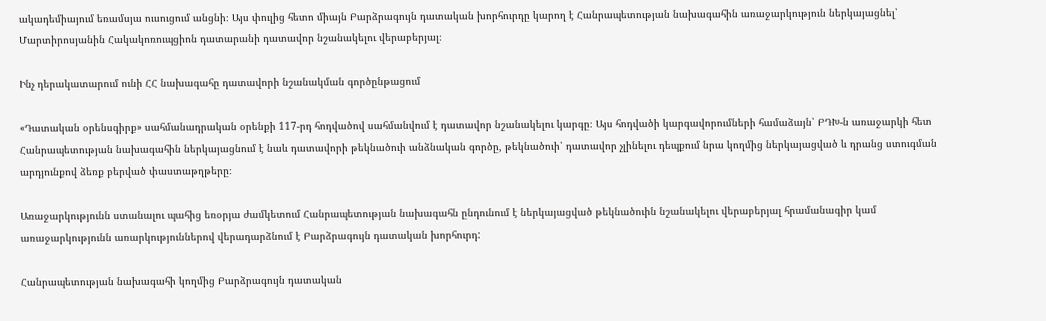ակադեմիայում եռամսյա ուսուցում անցնի։ Այս փուլից հետո միայն Բարձրագույն դատական խորհուրդը կարող է Հանրապետության նախագահին առաջարկություն ներկայացնել՝ Մարտիրոսյանին Հակակոռուպցիոն դատարանի դատավոր նշանակելու վերաբերյալ։

Ինչ դերակատարում ունի ՀՀ նախագահը դատավորի նշանակման գործընթացում

«Դատական օրենսգիրք» սահմանադրական օրենքի 117-րդ հոդվածով սահմանվում է դատավոր նշանակելու կարգը։ Այս հոդվածի կարգավորումների համաձայն՝ ԲԴԽ-ն առաջարկի հետ Հանրապետության նախագահին ներկայացնում է նաև դատավորի թեկնածուի անձնական գործը, թեկնածուի՝ դատավոր չլինելու դեպքում նրա կողմից ներկայացված և դրանց ստուգման արդյունքով ձեռք բերված փաստաթղթերը։

Առաջարկությունն ստանալու պահից եռօրյա ժամկետում Հանրապետության նախագահն ընդունում է ներկայացված թեկնածուին նշանակելու վերաբերյալ հրամանագիր կամ առաջարկությունն առարկություններով վերադարձնում է Բարձրագույն դատական խորհուրդ:

Հանրապետության նախագահի կողմից Բարձրագույն դատական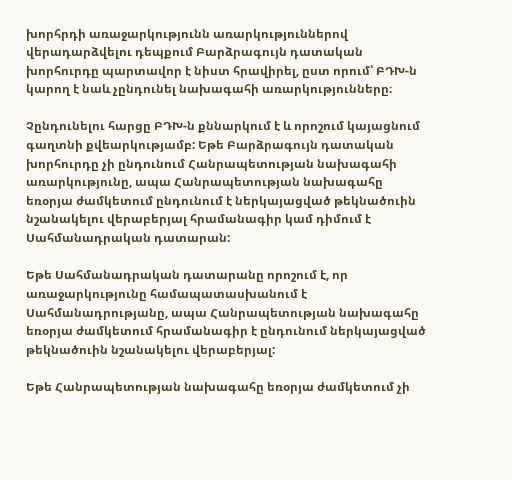խորհրդի առաջարկությունն առարկություններով վերադարձվելու դեպքում Բարձրագույն դատական խորհուրդը պարտավոր է նիստ հրավիրել, ըստ որում՝ ԲԴԽ-ն կարող է նաև չընդունել նախագահի առարկությունները։

Չընդունելու հարցը ԲԴԽ-ն քննարկում է և որոշում կայացնում գաղտնի քվեարկությամբ: Եթե Բարձրագույն դատական խորհուրդը չի ընդունում Հանրապետության նախագահի առարկությունը, ապա Հանրապետության նախագահը եռօրյա ժամկետում ընդունում է ներկայացված թեկնածուին նշանակելու վերաբերյալ հրամանագիր կամ դիմում է Սահմանադրական դատարան:

Եթե Սահմանադրական դատարանը որոշում է, որ առաջարկությունը համապատասխանում է Սահմանադրությանը, ապա Հանրապետության նախագահը եռօրյա ժամկետում հրամանագիր է ընդունում ներկայացված թեկնածուին նշանակելու վերաբերյալ:

Եթե Հանրապետության նախագահը եռօրյա ժամկետում չի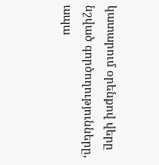կատարում օրենքով վերը նշված գործողությունները, ապա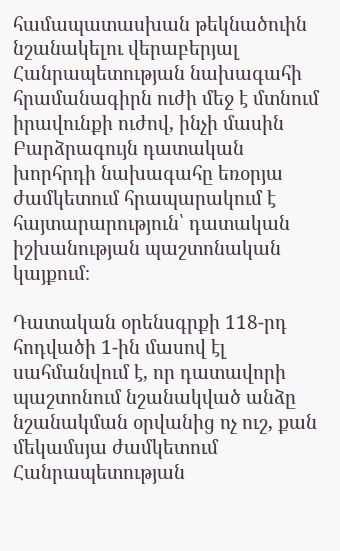համապատասխան թեկնածուին նշանակելու վերաբերյալ Հանրապետության նախագահի հրամանագիրն ուժի մեջ է մտնում իրավունքի ուժով, ինչի մասին Բարձրագույն դատական խորհրդի նախագահը եռօրյա ժամկետում հրապարակում է հայտարարություն՝ դատական իշխանության պաշտոնական կայքում։

Դատական օրենսգրքի 118-րդ հոդվածի 1-ին մասով էլ սահմանվում է, որ դատավորի պաշտոնում նշանակված անձը նշանակման օրվանից ոչ ուշ, քան մեկամսյա ժամկետում Հանրապետության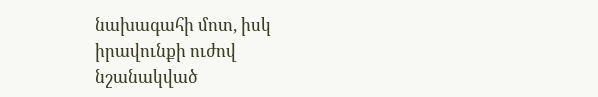նախագահի մոտ, իսկ իրավունքի ուժով նշանակված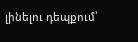լինելու դեպքում՝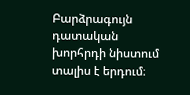Բարձրագույն դատական խորհրդի նիստում տալիս է երդում։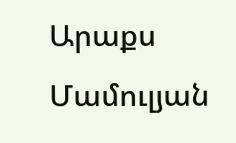Արաքս Մամուլյան